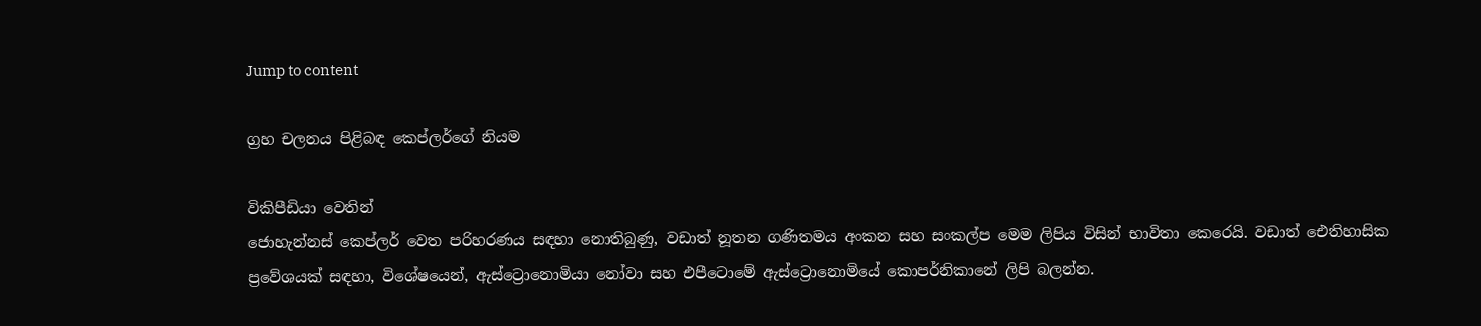Jump to content

ග්‍රහ චලනය පිළිබඳ කෙප්ලර්ගේ නියම

විකිපීඩියා වෙතින්
ජොහැන්නස් කෙප්ලර් වෙත පරිහරණය සඳහා නොතිබුණු, වඩාත් නූතන ගණිතමය අංකන සහ සංකල්ප මෙම ලිපිය විසින් භාවිතා කෙරෙයි. වඩාත් ඓතිහාසික ප්‍රවේශයක් සඳහා, විශේෂයෙන්, ඇස්ට්‍රොනොමියා නෝවා සහ එපීටොමේ ඇස්ට්‍රොනොමියේ කොපර්නිකානේ ලිපි බලන්න.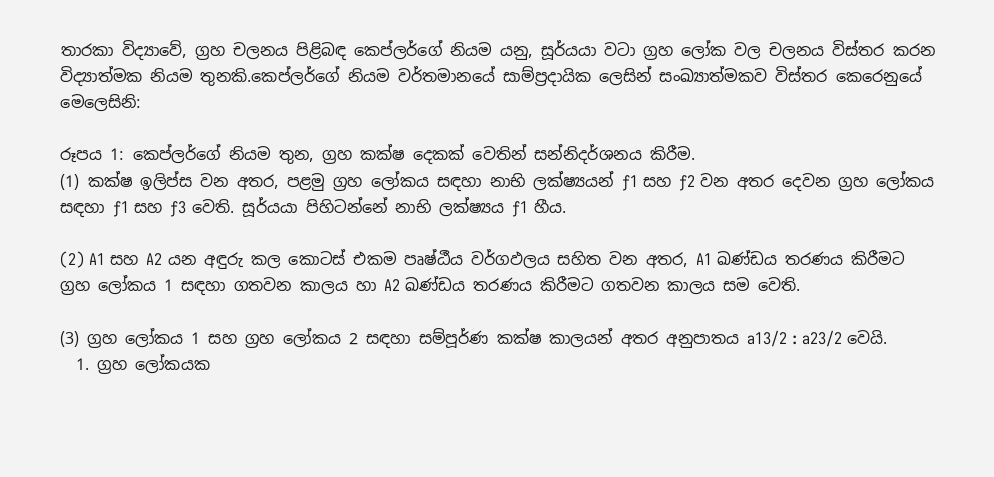තාරකා විද්‍යාවේ, ග්‍රහ චලනය පිළිබඳ කෙප්ලර්ගේ නියම යනු, සූර්යයා වටා ග්‍රහ ලෝක වල චලනය විස්තර කරන විද්‍යාත්මක නියම තුනකි.කෙප්ලර්ගේ නියම වර්තමානයේ සාම්ප්‍රදායික ලෙසින් සංඛ්‍යාත්මකව විස්තර කෙරෙනුයේ මෙලෙසිනි:

රූපය 1: කෙප්ලර්ගේ නියම තුන, ග්‍රහ කක්ෂ දෙකක් වෙතින් සන්නිදර්ශනය කිරීම.
(1) කක්ෂ ඉලිප්ස වන අතර, පළමු ග්‍රහ ලෝකය සඳහා නාභි ලක්ෂ්‍යයන් ƒ1 සහ ƒ2 වන අතර දෙවන ග්‍රහ ලෝකය සඳහා ƒ1 සහ ƒ3 වෙති. සූර්යයා පිහිටන්නේ නාභි ලක්ෂ්‍යය ƒ1 හීය.

(2) A1 සහ A2 යන අඳුරු කල කොටස් එකම පෘෂ්ඨීය වර්ගඵලය සහිත වන අතර, A1 ඛණ්ඩය තරණය කිරීමට ග්‍රහ ලෝකය 1 සඳහා ගතවන කාලය හා A2 ඛණ්ඩය තරණය කිරීමට ගතවන කාලය සම වෙති.

(3) ග්‍රහ ලෝකය 1 සහ ග්‍රහ ලෝකය 2 සඳහා සම්පූර්ණ කක්ෂ කාලයන් අතර අනුපාතය a13/2 : a23/2 වෙයි.
  1. ග්‍රහ ලෝකයක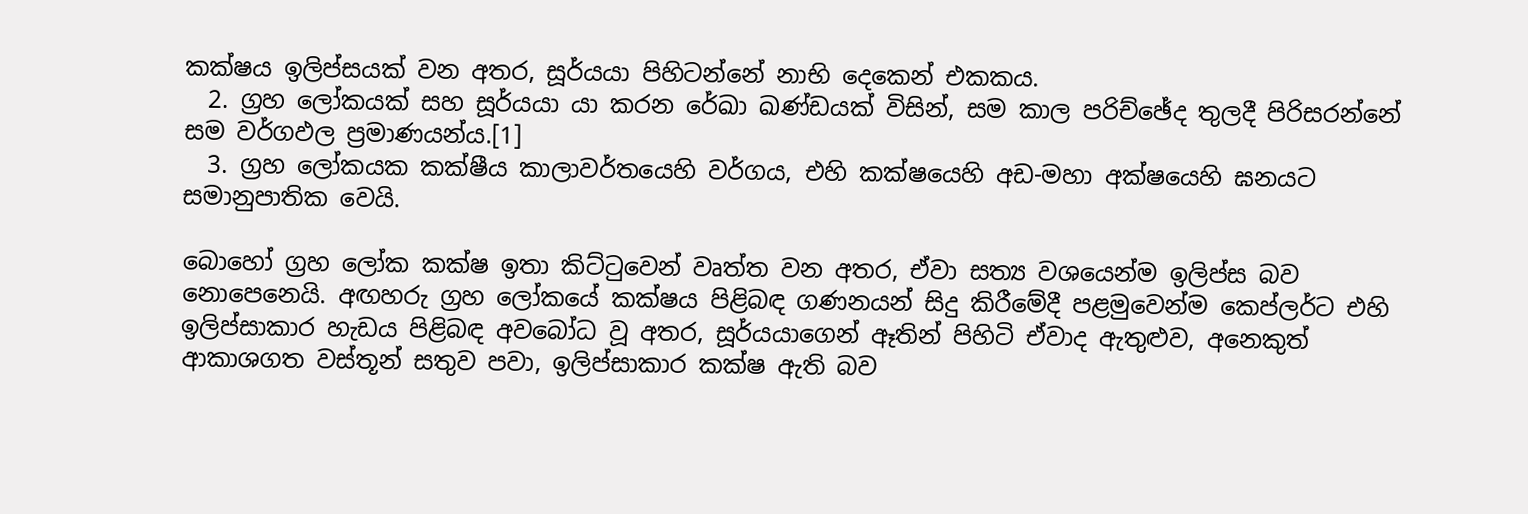කක්ෂය ඉලිප්සයක් වන අතර, සූර්යයා පිහිටන්නේ නාභි දෙකෙන් එකකය.
  2. ග්‍රහ ලෝකයක් සහ සූර්යයා යා කරන රේඛා ඛණ්ඩයක් විසින්, සම කාල පරිච්ඡේද තුලදී පිරිසරන්නේ සම වර්ගඵල ප්‍රමාණයන්ය.[1]
  3. ග්‍රහ ලෝකයක කක්ෂීය කාලාවර්තයෙහි වර්ගය, එහි කක්ෂයෙහි අඩ-මහා අක්ෂයෙහි ඝනයට සමානුපාතික වෙයි.

බොහෝ ග්‍රහ ලෝක කක්ෂ ඉතා කිට්ටුවෙන් වෘත්ත වන අතර, ඒවා සත්‍ය වශයෙන්ම ඉලිප්ස බව නොපෙනෙයි. අඟහරු ග්‍රහ ලෝකයේ කක්ෂය පිළිබඳ ගණනයන් සිදු කිරීමේදී පළමුවෙන්ම කෙප්ලර්ට එහි ඉලිප්සාකාර හැඩය පිළිබඳ අවබෝධ වූ අතර, සූර්යයාගෙන් ඈතින් පිහිටි ඒවාද ඇතුළුව, අනෙකුත් ආකාශගත වස්තූන් සතුව පවා, ඉලිප්සාකාර කක්ෂ ඇති බව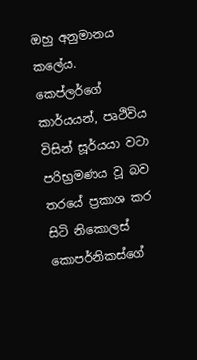ඔහු අනුමානය කලේය. කෙප්ලර්ගේ කාර්යයන්, පෘථිවිය විසින් සූර්යයා වටා පරිභ්‍රමණය වූ බව තරයේ ප්‍රකාශ කර සිටි නිකොලස් කොපර්නිකස්ගේ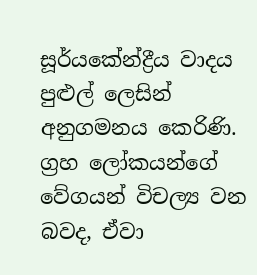සූර්යකේන්ද්‍රීය වාදය පුළුල් ලෙසින් අනුගමනය කෙරිණි. ග්‍රහ ලෝකයන්ගේ වේගයන් විචල්‍ය වන බවද, ඒවා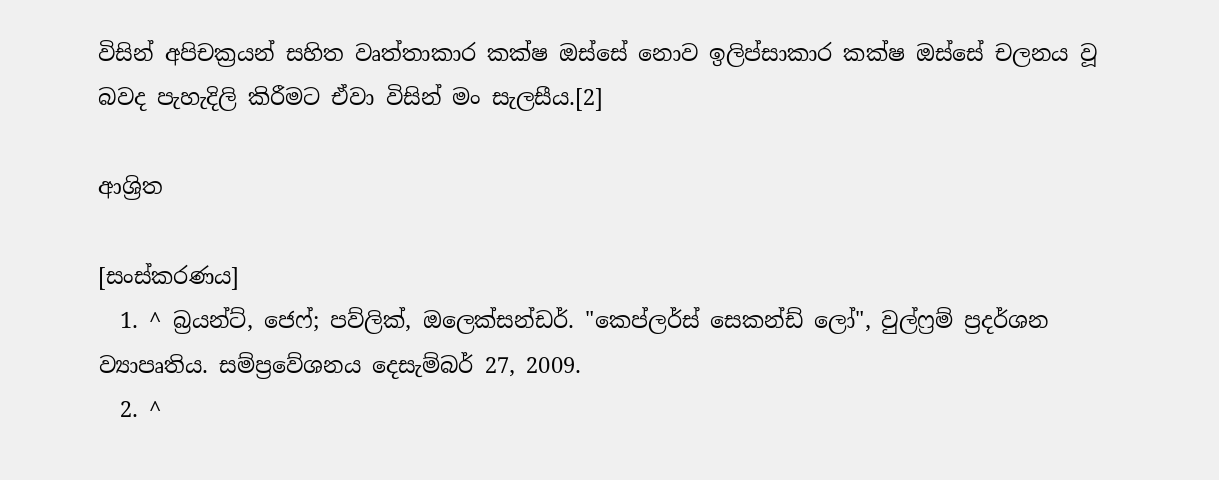විසින් අපිචක්‍රයන් සහිත වෘත්තාකාර කක්ෂ ඔස්සේ නොව ඉලිප්සාකාර කක්ෂ ඔස්සේ චලනය වූ බවද පැහැදිලි කිරීමට ඒවා විසින් මං සැලසීය.[2]

ආශ්‍රිත

[සංස්කරණය]
  1. ^ බ්‍රයන්ට්, ජෙෆ්; පව්ලික්, ඔලෙක්සන්ඩර්. "කෙප්ලර්ස් සෙකන්ඩ් ලෝ", වුල්ෆ්‍රම් ප්‍රදර්ශන ව්‍යාපෘතිය. සම්ප්‍රවේශනය දෙසැම්බර් 27, 2009.
  2. ^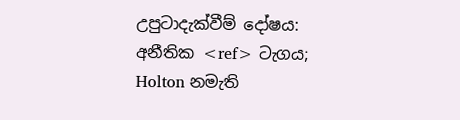උපුටාදැක්වීම් දෝෂය: අනීතික <ref> ටැගය; Holton නමැති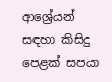ආශ්‍රේයන් සඳහා කිසිදු පෙළක් සපයා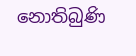නොතිබුණි